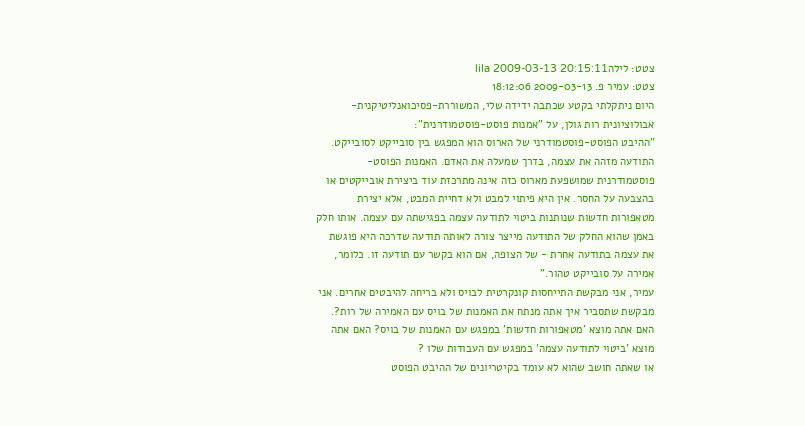צטט: לילהlila 2009-03-13 20:15:11
צטט: עמיר פ. 2009-03-13 18:12:06
היום ניתקלתי בקטע שכתבה ידידה שלי, המשוררת-פסיכואנליטיקנית-אבולוציונית רות גולן, על "אמנות פוסט-פוסטמודרנית":
"ההיבט הפוסט-פוסטמודרני של הארוס הוא המפגש בין סובייקט לסובייקט. התודעה מזהה את עצמה, בדרך שמעלה את האדם. האמנות הפוסט-פוסטמודרנית שמושפעת מארוס כזה אינה מתרכזת עוד ביצירת אובייקטים או בהצבעה על החסר. אין היא פיתוי למבט ולא דחיית המבט, אלא יצירת מטאפורות חדשות שנותנות ביטוי לתודעה עצמה בפגישתה עם עצמה. אותו חלק באמן שהוא החלק של התודעה מייצר צורה לאותה תודעה שדרכה היא פוגשת את עצמה בתודעה אחרת - של הצופה, אם הוא בקשר עם תודעה זו. כלומר, אמירה על סובייקט טהור."
עמיר, אני מבקשת התייחסות קונקרטית לבויס ולא בריחה להיבטים אחרים. אני מבקשת שתסביר איך אתה מנתח את האמנות של בויס עם האמירה של רות?. האם אתה מוצא 'מטאפורות חדשות' במפגש עם האמנות של בויס? האם אתה מוצא 'ביטוי לתודעה עצמה' במפגש עם העבודות שלו ?
או שאתה חושב שהוא לא עומד בקיטריונים של ההיבט הפוסט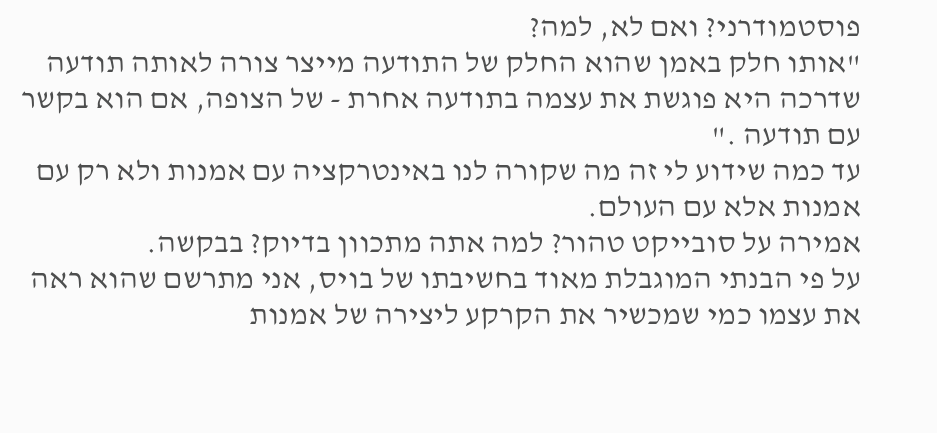פוסטמודרני? ואם לא, למה?
"אותו חלק באמן שהוא החלק של התודעה מייצר צורה לאותה תודעה שדרכה היא פוגשת את עצמה בתודעה אחרת - של הצופה, אם הוא בקשר עם תודעה ."
עד כמה שידוע לי זה מה שקורה לנו באינטרקציה עם אמנות ולא רק עם אמנות אלא עם העולם.
אמירה על סובייקט טהור? למה אתה מתכוון בדיוק? בבקשה.
על פי הבנתי המוגבלת מאוד בחשיבתו של בויס, אני מתרשם שהוא ראה את עצמו כמי שמכשיר את הקרקע ליצירה של אמנות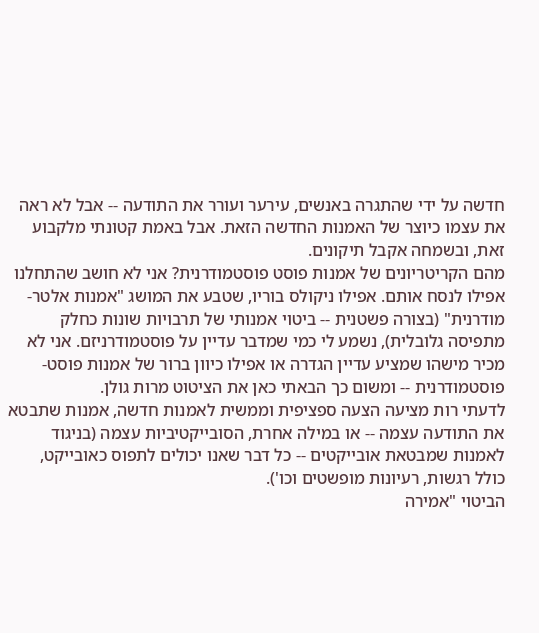חדשה על ידי שהתגרה באנשים, עירער ועורר את התודעה -- אבל לא ראה את עצמו כיוצר של האמנות החדשה הזאת. אבל באמת קטונתי מלקבוע זאת, ובשמחה אקבל תיקונים.
מהם הקריטריונים של אמנות פוסט פוסטמודרנית? אני לא חושב שהתחלנו אפילו לנסח אותם. אפילו ניקולס בוריו, שטבע את המושג "אמנות אלטר-מודרנית" (בצורה פשטנית -- ביטוי אמנותי של תרבויות שונות כחלק מתפיסה גלובלית), נשמע לי כמי שמדבר עדיין על פוסטמודרניזם. אני לא מכיר מישהו שמציע עדיין הגדרה או אפילו כיוון ברור של אמנות פוסט-פוסטמודרנית -- ומשום כך הבאתי כאן את הציטוט מרות גולן.
לדעתי רות מציעה הצעה ספציפית וממשית לאמנות חדשה, אמנות שתבטא את התודעה עצמה -- או במילה אחרת, הסובייקטיביות עצמה (בניגוד לאמנות שמבטאת אובייקטים -- כל דבר שאנו יכולים לתפוס כאובייקט, כולל רגשות, רעיונות מופשטים וכו').
הביטוי "אמירה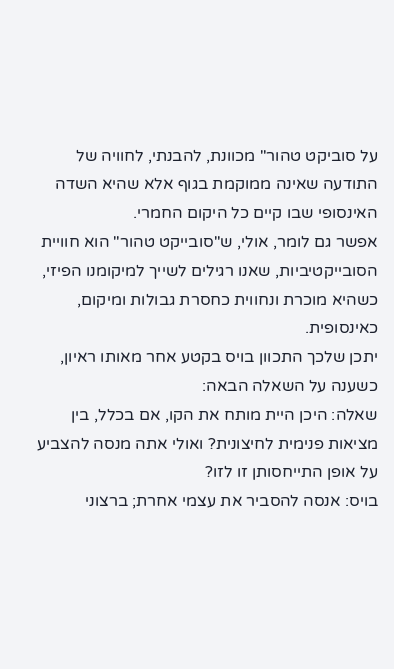על סוביקט טהור" מכוונת, להבנתי, לחוויה של התודעה שאינה ממוקמת בגוף אלא שהיא השדה האינסופי שבו קיים כל היקום החמרי.
אפשר גם לומר, אולי, ש"סובייקט טהור" הוא חוויית הסובייקטיביות, שאנו רגילים לשייך למיקומנו הפיזי, כשהיא מוכרת ונחווית כחסרת גבולות ומיקום, כאינסופית.
יתכן שלכך התכוון בויס בקטע אחר מאותו ראיון, כשענה על השאלה הבאה:
שאלה: היכן היית מותח את הקו, אם בכלל, בין מציאות פנימית לחיצונית? ואולי אתה מנסה להצביע על אופן התייחסותן זו לזו?
בויס: אנסה להסביר את עצמי אחרת; ברצוני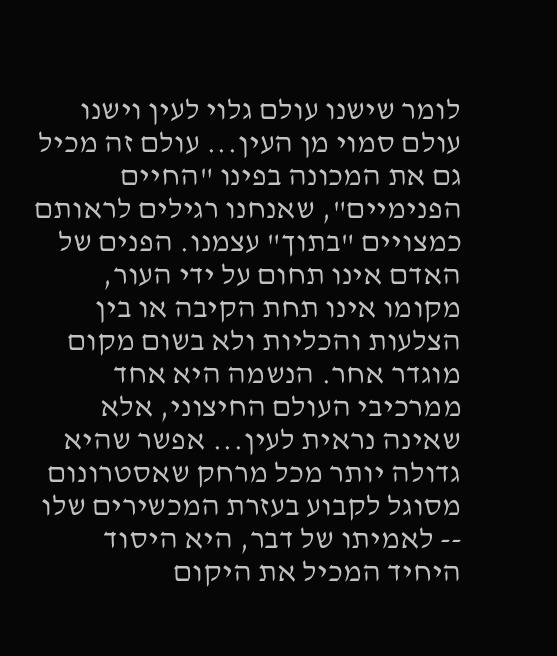לומר שישנו עולם גלוי לעין וישנו עולם סמוי מן העין... עולם זה מכיל גם את המכונה בפינו "החיים הפנימיים", שאנחנו רגילים לראותם כמצויים "בתוך" עצמנו. הפנים של האדם אינו תחום על ידי העור, מקומו אינו תחת הקיבה או בין הצלעות והכליות ולא בשום מקום מוגדר אחר. הנשמה היא אחד ממרכיבי העולם החיצוני, אלא שאינה נראית לעין... אפשר שהיא גדולה יותר מכל מרחק שאסטרונום מסוגל לקבוע בעזרת המכשירים שלו -- לאמיתו של דבר, היא היסוד היחיד המכיל את היקום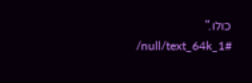כולו."
/null/text_64k_1#